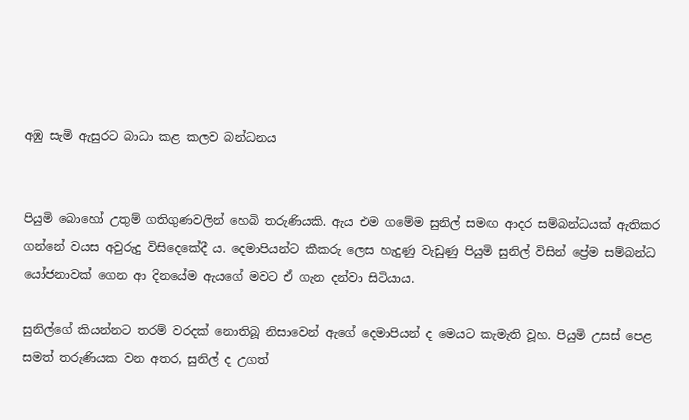අඹු සැමි ඇසුරට බාධා කළ කලව බන්ධනය


පියුමි බොහෝ උතුම් ගතිගුණවලින් හෙබි තරුණියකි. ඇය එම ගමේම සුනිල් සමඟ ආදර සම්බන්ධයක් ඇතිකර ගන්නේ වයස අවුරුදු විසිදෙකේදී ය. දෙමාපියන්ට කීකරු ලෙස හැදුණු වැඩුණු පියුමි සුනිල් විසින් ප්‍රේම සම්බන්ධ යෝජනාවක් ගෙන ආ දිනයේම ඇයගේ මවට ඒ ගැන දන්වා සිටියාය.

සුනිල්ගේ කියන්නට තරම් වරදක් නොතිබූ නිසාවෙන් ඇගේ දෙමාපියන් ද මෙයට කැමැති වූහ. පියුමි උසස් පෙළ සමත් තරුණියක වන අතර, සුනිල් ද උගත්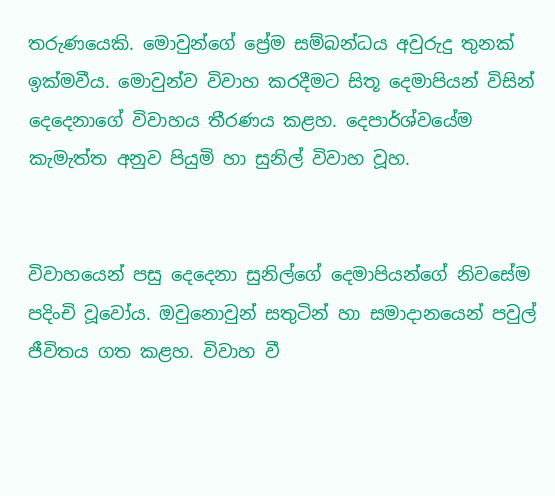තරුණයෙකි. මොවුන්ගේ ප්‍රේම සම්බන්ධය අවුරුදු තුනක් ඉක්මවීය. මොවුන්ව විවාහ කරදීමට සිතූ දෙමාපියන් විසින් දෙදෙනාගේ විවාහය තීරණය කළහ. දෙපාර්ශ්වයේම කැමැත්ත අනුව පියුමි හා සුනිල් විවාහ වූහ.


විවාහයෙන් පසු දෙදෙනා සුනිල්ගේ දෙමාපියන්ගේ නිවසේම පදිංචි වූවෝය. ඔවුනොවුන් සතුටින් හා සමාදානයෙන් පවුල් ජීවිතය ගත කළහ. විවාහ වී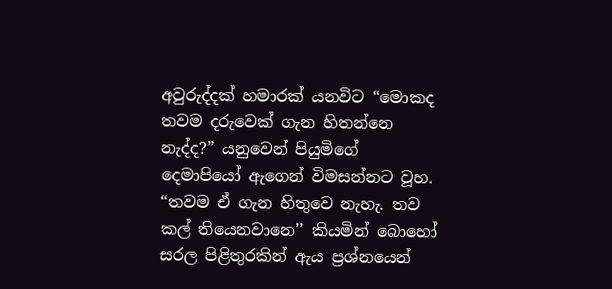අවුරුද්දක් හමාරක් යනවිට “මොකද තවම දරුවෙක් ගැන හිතන්නෙ නැද්ද?” යනුවෙන් පියුමිගේ දෙමාපියෝ ඇගෙන් විමසන්නට වූහ. “තවම ඒ ගැන හිතුවෙ නැහැ. තව කල් තියෙනවානෙ’’ කියමින් බොහෝ සරල පිළිතුරකින් ඇය ප්‍රශ්නයෙන්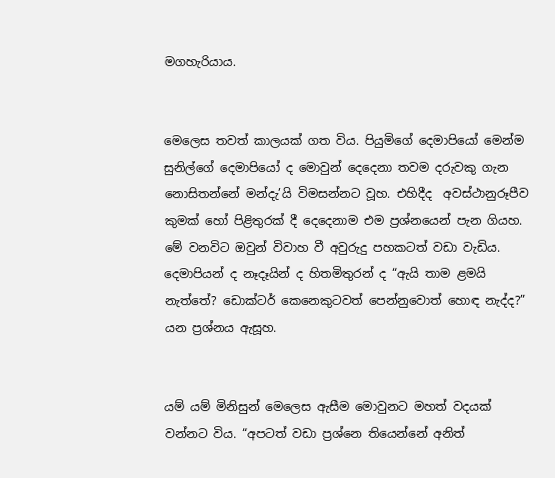මගහැරියාය.


මෙලෙස තවත් කාලයක් ගත විය. පියුමිගේ දෙමාපියෝ මෙන්ම සුනිල්ගේ දෙමාපියෝ ද මොවුන් දෙදෙනා තවම දරුවකු ගැන නොසිතන්නේ මන්දැ’යි විමසන්නට වූහ. එහිදීද  අවස්ථානුරූපීව කුමක් හෝ පිළිතුරක් දී දෙදෙනාම එම ප්‍රශ්නයෙන් පැන ගියහ. මේ වනවිට ඔවුන් විවාහ වී අවුරුදු පහකටත් වඩා වැඩිය. දෙමාපියන් ද නෑදෑයින් ද හිතමිතුරන් ද “ඇයි තාම ළමයි නැත්තේ? ඩොක්ටර් කෙනෙකුටවත් පෙන්නුවොත් හොඳ නැද්ද?” යන ප්‍රශ්නය ඇසූහ.


යම් යම් මිනිසුන් මෙලෙස ඇසීම මොවුනට මහත් වදයක් වන්නට විය. “අපටත් වඩා ප්‍රශ්නෙ තියෙන්නේ අනිත්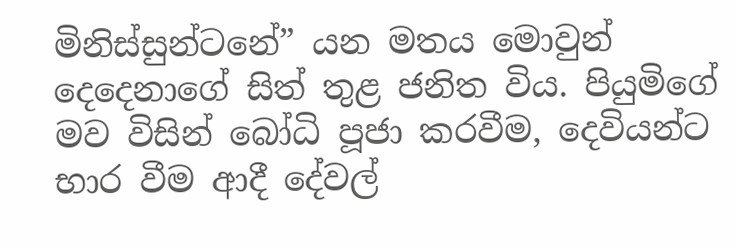මිනිස්සුන්ටනේ” යන මතය මොවුන් දෙදෙනාගේ සිත් තුළ ජනිත විය. පියුමිගේ මව විසින් බෝධි පූජා කරවීම, දෙවියන්ට භාර වීම ආදී දේවල්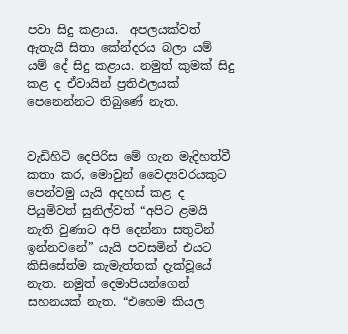පවා සිදු කළාය.  අපලයක්වත් ඇතැයි සිතා කේන්දරය බලා යම් යම් දේ සිදු කළාය. නමුත් කුමක් සිදු කළ ද ඒවායින් ප්‍රතිඵලයක් පෙනෙන්නට තිබුණේ නැත.


වැඩිහිටි දෙපිරිස මේ ගැන මැදිහත්වී කතා කර, මොවුන් වෛද්‍යවරයකුට පෙන්වමු යැයි අදහස් කළ ද පියුමිවත් සුනිල්වත් “අපිට ළමයි නැති වුණාට අපි දෙන්නා සතුටින් ඉන්නවනේ” යැයි පවසමින් එයට කිසිසේත්ම කැමැත්තක් දැක්වූයේ නැත. නමුත් දෙමාපියන්ගෙන් සහනයක් නැත. “එහෙම කියල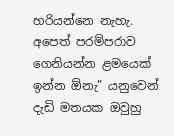හරියන්නෙ නැහැ. අපෙත් පරම්පරාව ගෙනියන්න ළමයෙක් ඉන්න ඕනැ” යනුවෙන් දැඩි මතයක ඔවුහු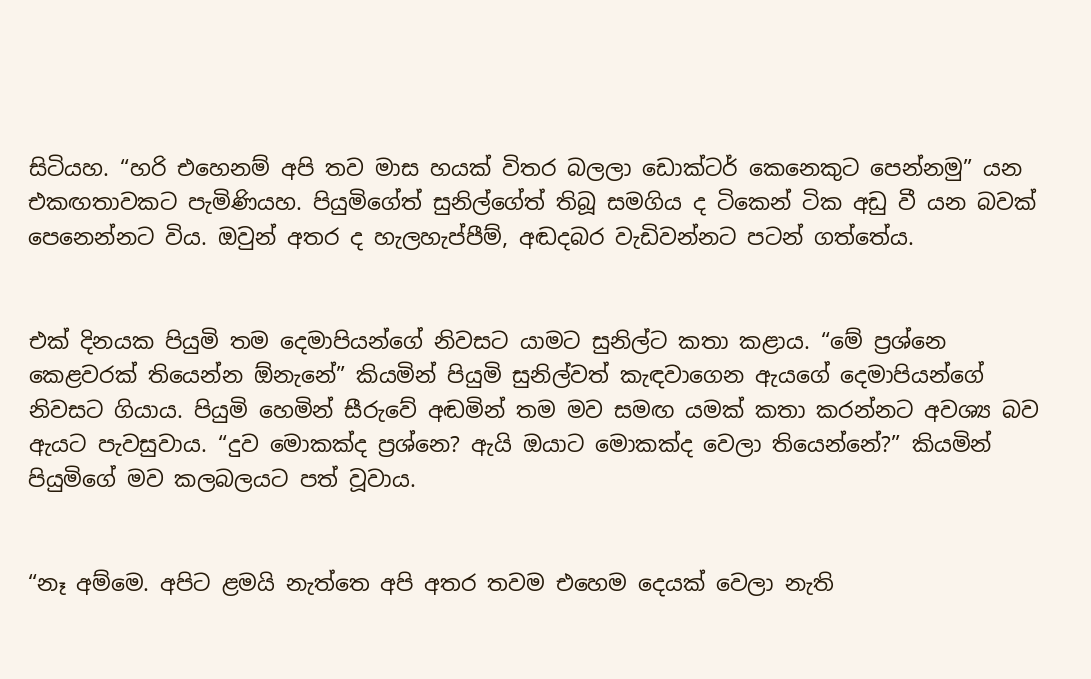සිටියහ. “හරි එහෙනම් අපි තව මාස හයක් විතර බලලා ඩොක්ටර් කෙනෙකුට පෙන්නමු” යන එකඟතාවකට පැමිණියහ. පියුමිගේත් සුනිල්ගේත් තිබූ සමගිය ද ටිකෙන් ටික අඩු වී යන බවක් පෙනෙන්නට විය. ඔවුන් අතර ද හැලහැප්පීම්, අඬදබර වැඩිවන්නට පටන් ගත්තේය.


එක් දිනයක පියුමි තම දෙමාපියන්ගේ නිවසට යාමට සුනිල්ට කතා කළාය. “මේ ප්‍රශ්නෙ කෙළවරක් තියෙන්න ඕනැනේ” කියමින් පියුමි සුනිල්වත් කැඳවාගෙන ඇයගේ දෙමාපියන්ගේ නිවසට ගියාය. පියුමි හෙමින් සීරුවේ අඬමින් තම මව සමඟ යමක් කතා කරන්නට අවශ්‍ය බව ඇයට පැවසුවාය. “දුව මොකක්ද ප්‍රශ්නෙ? ඇයි ඔයාට මොකක්ද වෙලා තියෙන්නේ?” කියමින් පියුමිගේ මව කලබලයට පත් වූවාය.


“නෑ අම්මෙ. අපිට ළමයි නැත්තෙ අපි අතර තවම එහෙම දෙයක් වෙලා නැති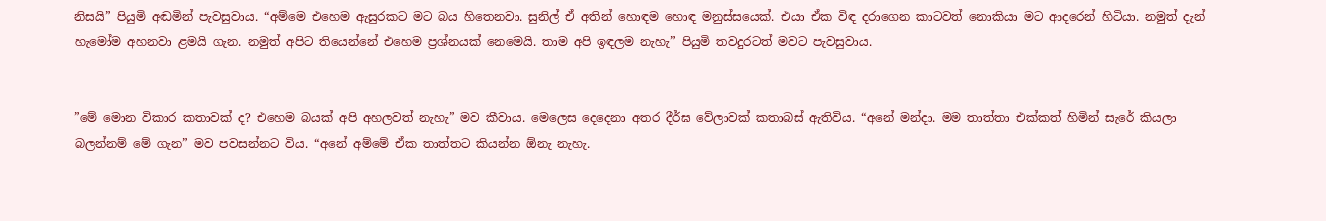නිසයි” පියුමි අඬමින් පැවසුවාය. “අම්මෙ එහෙම ඇසුරකට මට බය හිතෙනවා. සුනිල් ඒ අතින් හොඳම හොඳ මනුස්සයෙක්. එයා ඒක විඳ දරාගෙන කාටවත් නොකියා මට ආදරෙන් හිටියා. නමුත් දැන් හැමෝම අහනවා ළමයි ගැන. නමුත් අපිට තියෙන්නේ එහෙම ප්‍රශ්නයක් නෙමෙයි. තාම අපි ඉඳලම නැහැ” පියුමි තවදුරටත් මවට පැවසුවාය.


”මේ මොන විකාර කතාවක් ද? එහෙම බයක් අපි අහලවත් නැහැ” මව කීවාය. මෙලෙස දෙදෙනා අතර දීර්ඝ වේලාවක් කතාබස් ඇතිවිය. “අනේ මන්දා. මම තාත්තා එක්කත් හිමින් සැරේ කියලා බලන්නම් මේ ගැන” මව පවසන්නට විය. “අනේ අම්මේ ඒක තාත්තට කියන්න ඕනැ නැහැ.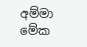අම්මා මේක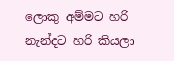ලොකු අම්මට හරි නැන්දට හරි කියලා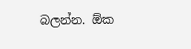බලන්න. ඕක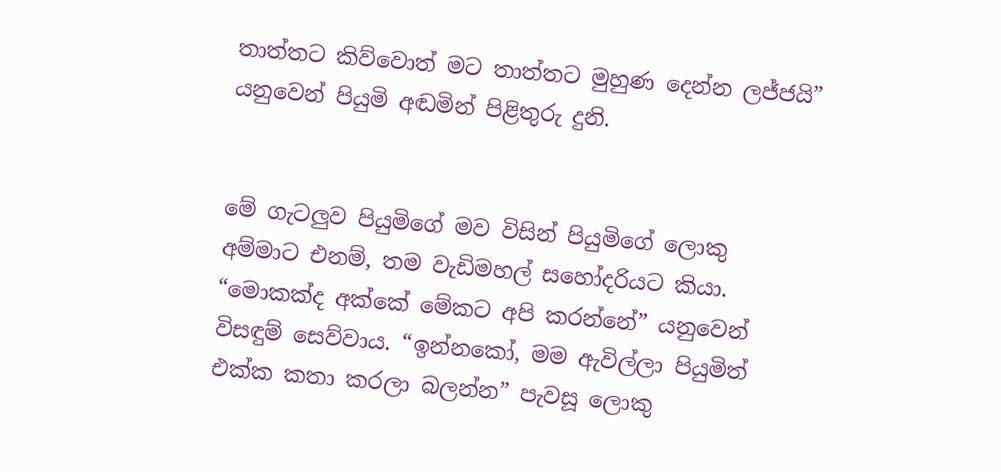තාත්තට කිව්වොත් මට තාත්තට මුහුණ දෙන්න ලජ්ජයි” යනුවෙන් පියුමි අඬමින් පිළිතුරු දුනි.


මේ ගැටලුව පියුමිගේ මව විසින් පියුමිගේ ලොකු අම්මාට එනම්, තම වැඩිමහල් සහෝදරියට කියා. “මොකක්ද අක්කේ මේකට අපි කරන්නේ” යනුවෙන් විසඳුම් සෙව්වාය. “ඉන්නකෝ, මම ඇවිල්ලා පියුමිත් එක්ක කතා කරලා බලන්න” පැවසූ ලොකු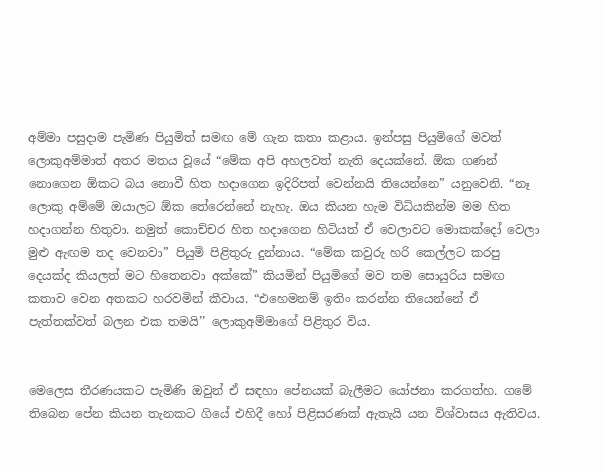අම්මා පසුදාම පැමිණ පියුමිත් සමඟ මේ ගැන කතා කළාය. ඉන්පසු පියුමිගේ මවත් ලොකුඅම්මාත් අතර මතය වූයේ “මේක අපි අහලවත් නැති දෙයක්නේ. ඕක ගණන් නොගෙන ඕකට බය නොවී හිත හදාගෙන ඉදිරිපත් වෙන්නයි තියෙන්නෙ” යනුවෙනි. “නෑ ලොකු අම්මේ ඔයාලට ඕක තේරෙන්නේ නැහැ. ඔය කියන හැම විධියකින්ම මම හිත හදාගන්න හිතුවා. නමුත් කොච්චර හිත හදාගෙන හිටියත් ඒ වෙලාවට මොකක්දෝ වෙලා මුළු ඇඟම තද වෙනවා” පියුමි පිළිතුරු දුන්නාය. “මේක කවුරු හරි කෙල්ලට කරපු දෙයක්ද කියලත් මට හිතෙනවා අක්කේ” කියමින් පියුමිගේ මව තම සොයුරිය සමඟ කතාව වෙන අතකට හරවමින් කීවාය. “එහෙමනම් ඉතිං කරන්න තියෙන්නේ ඒ පැත්තක්වත් බලන එක තමයි’’ ලොකුඅම්මාගේ පිළිතුර විය.


මෙලෙස තීරණයකට පැමිණි ඔවුන් ඒ සඳහා පේනයක් බැලීමට යෝජනා කරගත්හ. ගමේ තිබෙන පේන කියන තැනකට ගියේ එහිදී හෝ පිළිසරණක් ඇතැයි යන විශ්වාසය ඇතිවය.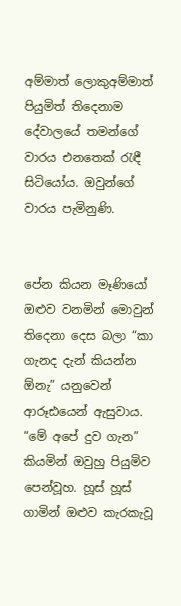අම්මාත් ලොකුඅම්මාත් පියුමිත් තිදෙනාම දේවාලයේ තමන්ගේ වාරය එනතෙක් රැඳී සිටියෝය. ඔවුන්ගේ වාරය පැමිනුණි.


පේන කියන මෑණියෝ ඔළුව වනමින් මොවුන් තිදෙනා දෙස බලා “කා ගැනද දැන් කියන්න ඕනැ” යනුවෙන් ආරූඪයෙන් ඇසුවාය. “මේ අපේ දුව ගැන” කියමින් ඔවුහු පියුමිව පෙන්වූහ. හූස් හූස් ගාමින් ඔළුව කැරකැවූ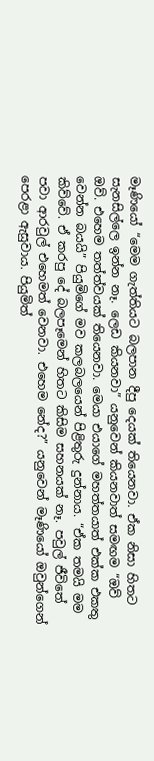මෑණියෝ “මෙම ගැත්තියට බලපාන දීපු දෙයක් තියෙනවා. ඒක නිසා හිතට සැනසිල්ලෙ ඉන්න නෑ. ලෙඩ කියනවා” යනුවෙන් කියනවාත් සමඟම “ඔව් ඔව්. එහෙම තත්ත්වයක් තියෙනවා. මෙයා එයාගේ මහත්තයාත් එක්ක එකතු වෙන්න බයයි” පියුමිගේ මව කලබලයෙන් පිළිතුරු දුන්නාය. “ඒක තමයි මම කිව්වේ. ඒ කරපු දේ බලපෑමෙන් හිතට කිසිම සහනයක් නෑ. පවුල් ජීවිතේ පවා ආරවුල් එහෙමත් වෙනවා. එහෙම නේද?” යනුවෙන් මෑණියෝ ඔවුන්ගෙන් පෙරළා ඇසුවාය. පියුමිත්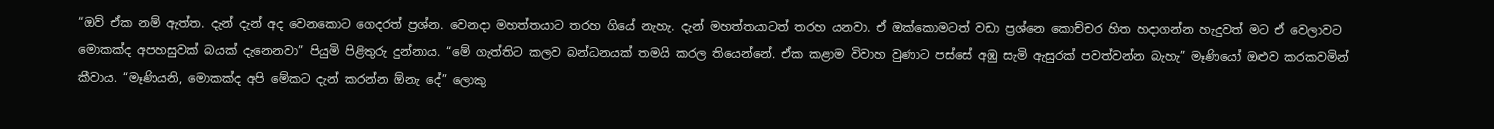“ඔව් ඒක නම් ඇත්ත. දැන් දැන් අද වෙනකොට ගෙදරත් ප්‍රශ්න. වෙනදා මහත්තයාට තරහ ගියේ නැහැ. දැන් මහත්තයාටත් තරහ යනවා. ඒ ඔක්කොමටත් වඩා ප්‍රශ්නෙ කොච්චර හිත හදාගන්න හැදුවත් මට ඒ වෙලාවට මොකක්ද අපහසුවක් බයක් දැනෙනවා” පියුමි පිළිතුරු දුන්නාය. “මේ ගැත්තිට කලව බන්ධනයක් තමයි කරල තියෙන්නේ. ඒක කළාම විවාහ වුණාට පස්සේ අඹු සැමි ඇසුරක් පවත්වන්න බැහැ” මෑණියෝ ඔළුව කරකවමින් කීවාය. “මෑණියනි, මොකක්ද අපි මේකට දැන් කරන්න ඕනැ දේ” ලොකු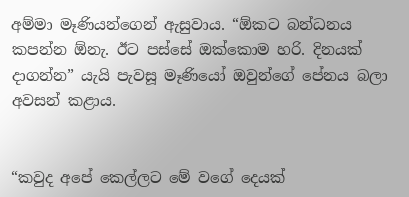අම්මා මෑණියන්ගෙන් ඇසුවාය. “ඕකට බන්ධනය කපන්න ඕනැ. ඊට පස්සේ ඔක්කොම හරි. දිනයක් දාගන්න” යැයි පැවසූ මෑණියෝ ඔවුන්ගේ පේනය බලා අවසන් කළාය.


“කවුද අපේ කෙල්ලට මේ වගේ දෙයක්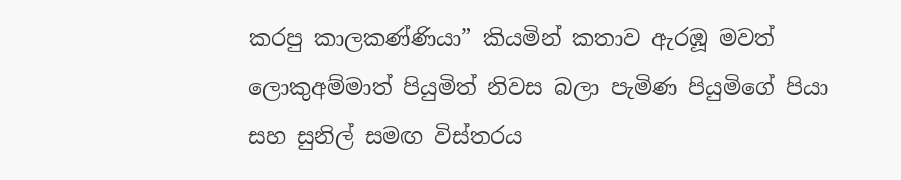කරපු කාලකණ්ණියා” කියමින් කතාව ඇරඹූ මවත් ලොකුඅම්මාත් පියුමිත් නිවස බලා පැමිණ පියුමිගේ පියා සහ සුනිල් සමඟ විස්තරය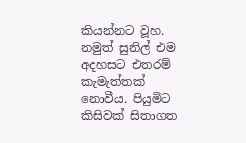කියන්නට වූහ. නමුත් සුනිල් එම අදහසට එතරම් කැමැත්තක් නොවීය. පියුමිට කිසිවක් සිතාගත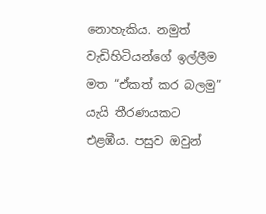නොහැකිය. නමුත් වැඩිහිටියන්ගේ ඉල්ලීම මත “ඒකත් කර බලමු” යැයි තීරණයකට එළඹීය. පසුව ඔවුන්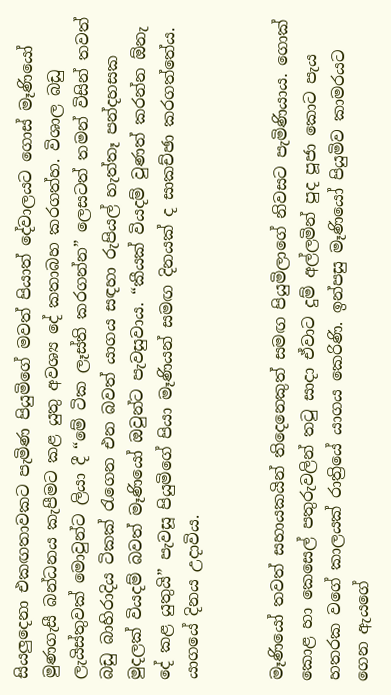සියලුදෙනා එකඟතාවකට පැමිණ පියුමිගේ මවත් පියාත් දේවාලයට ගොස් මෑණියෝ මුණගැසී බන්ධනය කැපීමට කළ යුතු අවශ්‍ය දේ කතාබහ කරගත්හ. විශාල බඩු ලැයිස්තුවක් මොවුන්ට ලියා දී “මේ ටික ලෑස්ති කරගන්න” ලෙසටත් තමන් විසින් තවත් බඩු බාහිරාදිය ටිකක් රැගෙන එන බවත් යාගය සඳහා රුපියල් හැත්තෑ පන්දහසක මුදලක් වියදම් බවත් මෑණියෝ ඔවුන්ට පැවසුවාය. “කීයක් වියදම් වුණත් කරන්න ඕනැ දේ කළ යුතුයි” පැවසූ පියුමිගේ පියා මෑණියන් සමඟ දිනයක් ද සාකච්ඡා කරගත්තේය. යාගයේ දිනය උදාවිය.


මෑණියෝ තවත් සහායකයින් තිදෙනෙකුත් සමඟ පියුමිලාගේ නිවසට පැමිණියාය. ගොක් කොළ හා කෙසෙල් පතුරුවලින් තටු සාදා ඒවාට දුම් අල්ලමින් පුද පූජා කොට පැය හතරක වගේ කාලයක් රාත්‍රියේ යාගය කෙරිණි. ඉන්පසු මෑණියෝ පියුමිව කාමරයට ගෙන ඇයගේ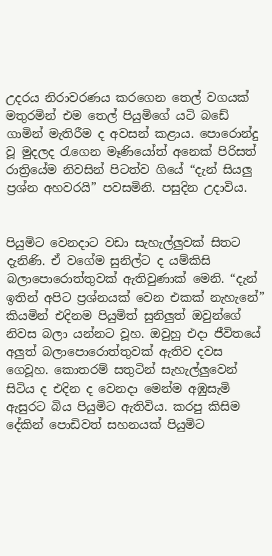උදරය නිරාවරණය කරගෙන තෙල් වගයක් මතුරමින් එම තෙල් පියුමිගේ යටි බඩේ ගාමින් මැතිරීම ද අවසන් කළාය. පොරොන්දු වූ මුදලද රැගෙන මෑණියෝත් අනෙක් පිරිසත් රාත්‍රියේම නිවසින් පිටත්ව ගියේ “දැන් සියලු ප්‍රශ්න අහවරයි” පවසමිනි. පසුදින උදාවිය.


පියුමිට වෙනදාට වඩා සැහැල්ලුවක් සිතට දැනිණි. ඒ වගේම සුනිල්ට ද යම්කිසි බලාපොරොත්තුවක් ඇතිවුණාක් මෙනි. “දැන් ඉතින් අපිට ප්‍රශ්නයක් වෙන එකක් නැහැනේ” කියමින් එදිනම පියුමිත් සුනිලුත් ඔවුන්ගේ නිවස බලා යන්නට වූහ. ඔවුහු එදා ජීවිතයේ අලුත් බලාපොරොත්තුවක් ඇතිව දවස ගෙවූහ. කොතරම් සතුටින් සැහැල්ලුවෙන් සිටිය ද එදින ද වෙනදා මෙන්ම අඹුසැමි ඇසුරට බිය පියුමිට ඇතිවිය. කරපු කිසිම දේකින් පොඩිවත් සහනයක් පියුමිට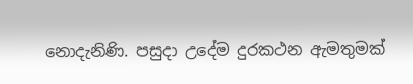නොදැනිණි. පසුදා උදේම දුරකථන ඇමතුමක්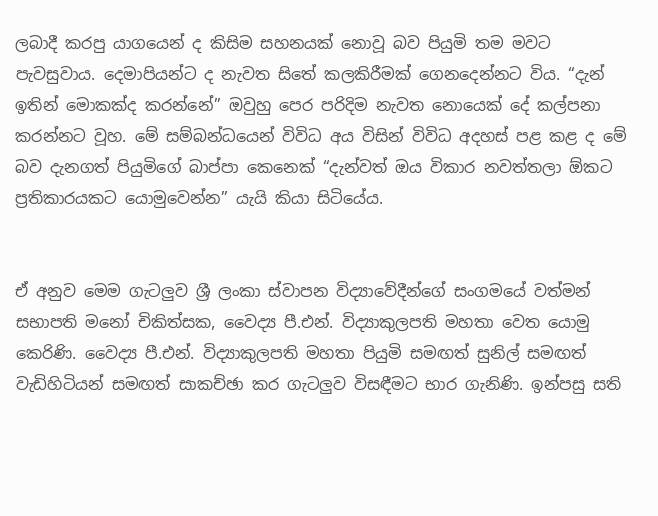ලබාදී කරපු යාගයෙන් ද කිසිම සහනයක් නොවූ බව පියුමි තම මවට පැවසුවාය. දෙමාපියන්ට ද නැවත සිතේ කලකිරීමක් ගෙනදෙන්නට විය. “දැන් ඉතින් මොකක්ද කරන්නේ” ඔවුහු පෙර පරිදිම නැවත නොයෙක් දේ කල්පනා කරන්නට වූහ. මේ සම්බන්ධයෙන් විවිධ අය විසින් විවිධ අදහස් පළ කළ ද මේ බව දැනගත් පියුමිගේ බාප්පා කෙනෙක් “දැන්වත් ඔය විකාර නවත්තලා ඕකට ප්‍රතිකාරයකට යොමුවෙන්න” යැයි කියා සිටියේය.


ඒ අනුව මෙම ගැටලුව ශ්‍රී ලංකා ස්වාපන විද්‍යාවේදීන්ගේ සංගමයේ වත්මන් සභාපති මනෝ චිකිත්සක, වෛද්‍ය පී.එන්. විද්‍යාකුලපති මහතා වෙත යොමු කෙරිණි. වෛද්‍ය පී.එන්. විද්‍යාකුලපති මහතා පියුමි සමඟත් සුනිල් සමඟත් වැඩිහිටියන් සමඟත් සාකච්ඡා කර ගැටලුව විසඳීමට භාර ගැනිණි. ඉන්පසු සති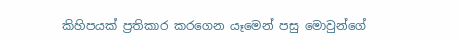කිහිපයක් ප්‍රතිකාර කරගෙන යෑමෙන් පසු මොවුන්ගේ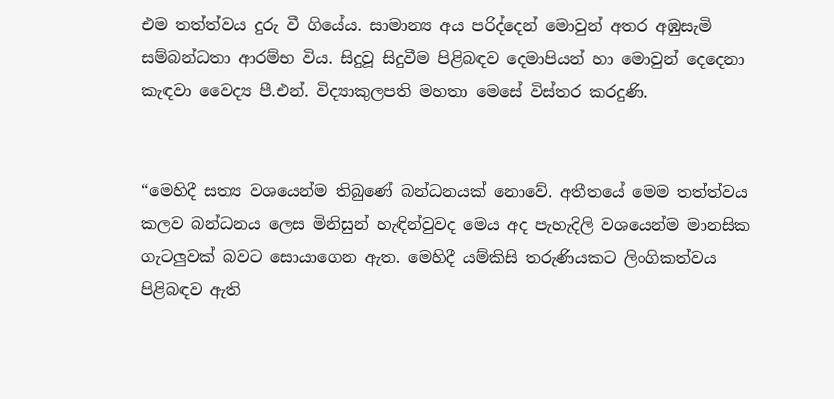එම තත්ත්වය දුරු වී ගියේය. සාමාන්‍ය අය පරිද්දෙන් මොවුන් අතර අඹුසැමි සම්බන්ධතා ආරම්භ විය. සිදුවූ සිදුවීම පිළිබඳව දෙමාපියන් හා මොවුන් දෙදෙනා කැඳවා වෛද්‍ය පී.එන්. විද්‍යාකුලපති මහතා මෙසේ විස්තර කරදුණි.


“මෙහිදී සත්‍ය වශයෙන්ම තිබුණේ බන්ධනයක් නොවේ. අතීතයේ මෙම තත්ත්වය කලව බන්ධනය ලෙස මිනිසුන් හැඳින්වුවද මෙය අද පැහැදිලි වශයෙන්ම මානසික ගැටලුවක් බවට සොයාගෙන ඇත. මෙහිදී යම්කිසි තරුණියකට ලිංගිකත්වය පිළිබඳව ඇති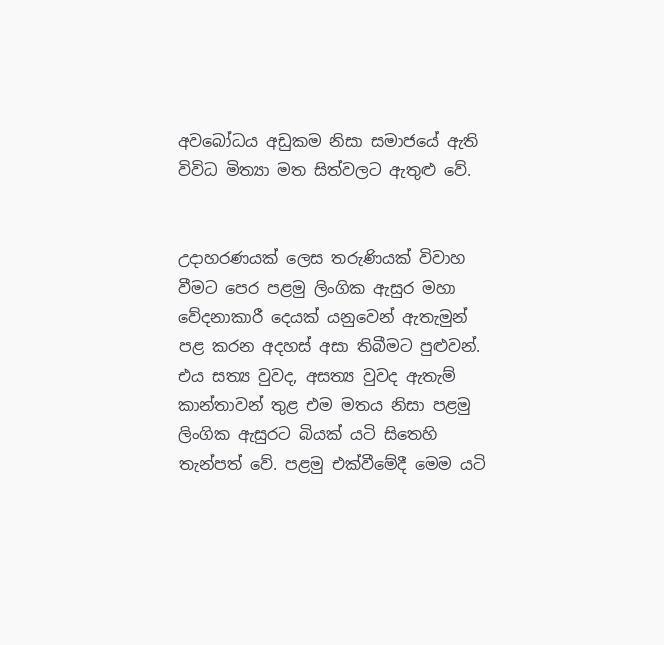අවබෝධය අඩුකම නිසා සමාජයේ ඇති විවිධ මිත්‍යා මත සිත්වලට ඇතුළු වේ.


උදාහරණයක් ලෙස තරුණියක් විවාහ වීමට පෙර පළමු ලිංගික ඇසුර මහා වේදනාකාරී දෙයක් යනුවෙන් ඇතැමුන් පළ කරන අදහස් අසා තිබීමට පුළුවන්. එය සත්‍ය වුවද, අසත්‍ය වුවද ඇතැම් කාන්තාවන් තුළ එම මතය නිසා පළමු ලිංගික ඇසුරට බියක් යටි සිතෙහි තැන්පත් වේ. පළමු එක්වීමේදී මෙම යටි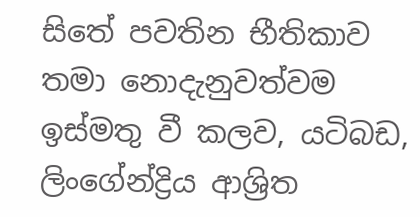සිතේ පවතින භීතිකාව තමා නොදැනුවත්වම ඉස්මතු වී කලව, යටිබඩ, ලිංගේන්ද්‍රිය ආශ්‍රිත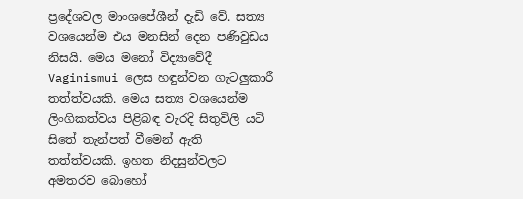ප්‍රදේශවල මාංශපේශීන් දැඩි වේ. සත්‍ය වශයෙන්ම එය මනසින් දෙන පණිවුඩය නිසයි. මෙය මනෝ විද්‍යාවේදී Vaginismui ලෙස හඳුන්වන ගැටලුකාරී තත්ත්වයකි. මෙය සත්‍ය වශයෙන්ම ලිංගිකත්වය පිළිබඳ වැරදි සිතුවිලි යටි සිතේ තැන්පත් වීමෙන් ඇති තත්ත්වයකි. ඉහත නිදසුන්වලට අමතරව බොහෝ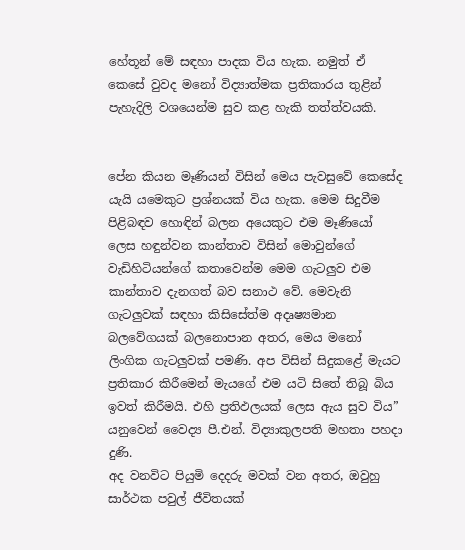හේතූන් මේ සඳහා පාදක විය හැක. නමුත් ඒ කෙසේ වුවද මනෝ විද්‍යාත්මක ප්‍රතිකාරය තුළින් පැහැදිලි වශයෙන්ම සුව කළ හැකි තත්ත්වයකි.


පේන කියන මෑණියන් විසින් මෙය පැවසුවේ කෙසේද යැයි යමෙකුට ප්‍රශ්නයක් විය හැක. මෙම සිදුවීම පිළිබඳව හොඳින් බලන අයෙකුට එම මෑණියෝ ලෙස හඳුන්වන කාන්තාව විසින් මොවුන්ගේ වැඩිහිටියන්ගේ කතාවෙන්ම මෙම ගැටලුව එම කාන්තාව දැනගත් බව සනාථ වේ. මෙවැනි ගැටලුවක් සඳහා කිසිසේත්ම අදෘෂ්‍යමාන බලවේගයක් බලනොපාන අතර, මෙය මනෝ ලිංගික ගැටලුවක් පමණි. අප විසින් සිදුකළේ මැයට ප්‍රතිකාර කිරීමෙන් මැයගේ එම යටි සිතේ තිබූ බිය ඉවත් කිරීමයි. එහි ප්‍රතිඵලයක් ලෙස ඇය සුව විය” යනුවෙන් වෛද්‍ය පී.එන්. විද්‍යාකුලපති මහතා පහදා දුණි.
අද වනවිට පියුමි දෙදරු මවක් වන අතර, ඔවුහු සාර්ථක පවුල් ජීවිතයක්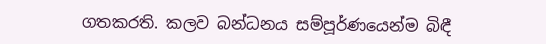ගතකරති. කලව බන්ධනය සම්පූර්ණයෙන්ම බිඳී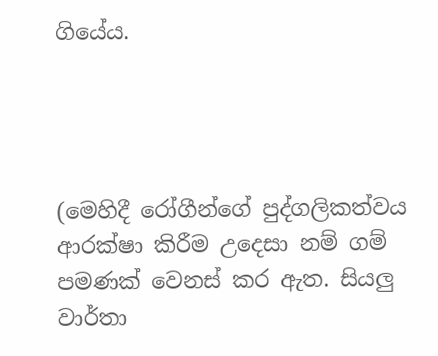ගියේය.




(මෙහිදී රෝගීන්ගේ පුද්ගලිකත්වය ආරක්ෂා කිරීම උදෙසා නම් ගම් පමණක් වෙනස් කර ඇත. සියලු වාර්තා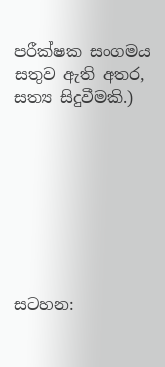පරීක්ෂක සංගමය සතුව ඇති අතර, සත්‍ය සිදුවීමකි.)








සටහන: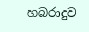හබරාදුව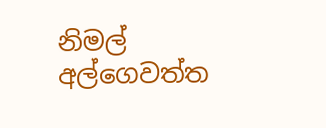නිමල් අල්ගෙවත්ත